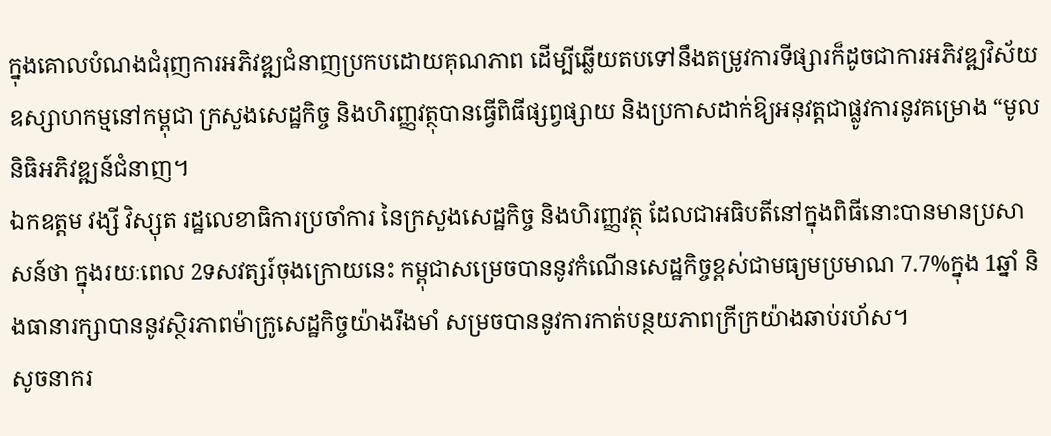ក្នុងគោលបំណងជំរុញការអភិវឌ្ឍជំនាញប្រកបដោយគុណភាព ដើម្បីឆ្លើយតបទៅនឹងតម្រូវការទីផ្សារក៏ដូចជាការអភិវឌ្ឍវិស័យឧស្សាហកម្មនៅកម្ពុជា ក្រសួងសេដ្ឋកិច្ច និងហិរញ្ញវត្ថុបានធ្វើពិធីផ្សព្វផ្សាយ និងប្រកាសដាក់ឱ្យអនុវត្តជាផ្លូវការនូវគម្រោង “មូលនិធិអភិវឌ្ឍន៍ជំនាញ។
ឯកឧត្តម វង្សី វិស្សុត រដ្ឋលេខាធិការប្រចាំការ នៃក្រសួងសេដ្ឋកិច្ច និងហិរញ្ញវត្ថុ ដែលជាអធិបតីនៅក្នុងពិធីនោះបានមានប្រសាសន៍ថា ក្នុងរយៈពេល 2ទសវត្សរ៍ចុងក្រោយនេះ កម្ពុជាសម្រេចបាននូវកំណើនសេដ្ឋកិច្ចខ្ពស់ជាមធ្យមប្រមាណ 7.7%ក្នុង 1ឆ្នាំ និងធានារក្សាបាននូវស្ថិរភាពម៉ាក្រូសេដ្ឋកិច្ចយ៉ាងរឹងមាំ សម្រចបាននូវការកាត់បន្ថយភាពក្រីក្រយ៉ាងឆាប់រហ័ស។
សូចនាករ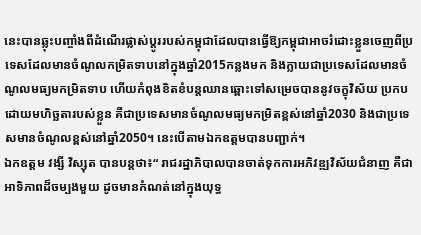នេះបានឆ្លុះបញ្ចាំងពីដំណើរផ្លាស់ប្តូររបស់កម្ពុជាដែលបានធ្វើឱ្យកម្ពុជាអាចរំដោះខ្លួនចេញពីប្រទេសដែលមានចំណូលកម្រិតទាបនៅក្នុងឆ្នាំ2015កន្លងមក និងក្លាយជាប្រទេសដែលមានចំណូលមធ្យមកម្រិតទាប ហើយកំពុងខិតខំបន្តឈានឆ្ពោះទៅសម្រេចបាននូវចក្ខុវិស័យ ប្រកបដោយមហិច្ឆតារបស់ខ្លួន គឺជាប្រទេសមានចំណូលមធ្យមកម្រិតខ្ពស់នៅឆ្នាំ2030 និងជាប្រទេសមានចំណូលខ្ពស់នៅឆ្នាំ2050។ នេះបើតាមឯកឧត្តមបានបញ្ជាក់។
ឯកឧត្តម វង្សី វិស្សុត បានបន្តថា៖“ រាជរដ្ឋាភិបាលបានចាត់ទុកការអភិវឌ្ឍវិស័យជំនាញ គឺជាអាទិភាពដ៏ចម្បងមួយ ដូចមានកំណត់នៅក្នុងយុទ្ធ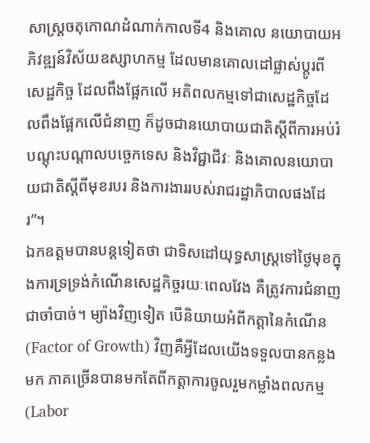សាស្ត្រចតុកោណដំណាក់កាលទី4 និងគោល នយោបាយអភិវឌ្ឍន៍វិស័យឧស្សាហកម្ម ដែលមានគោលដៅផ្លាស់ប្តូរពីសេដ្ឋកិច្ច ដែលពឹងផ្អែកលើ អតិពលកម្មទៅជាសេដ្ឋកិច្ចដែលពឹងផ្អែកលើជំនាញ ក៏ដូចជានយោបាយជាតិស្តីពីការអប់រំ បណ្តុះបណ្តាលបច្ចេកទេស និងវិជ្ជាជីវៈ និងគោលនយោបាយជាតិស្តីពីមុខរបរ និងការងាររបស់រាជរដ្ឋាភិបាលផងដែរ”។
ឯកឧត្តមបានបន្តទៀតថា ជាទិសដៅយុទ្ធសាស្ត្រទៅថ្ងៃមុខក្នុងការទ្រទ្រង់កំណើនសេដ្ឋកិច្ចរយៈពេលវែង គឺត្រូវការជំនាញជាចាំបាច់។ ម្យ៉ាងវិញទៀត បើនិយាយអំពីកត្តានៃកំណើន (Factor of Growth) វិញគឺអ្វីដែលយើងទទួលបានកន្លងមក ភាគច្រើនបានមកតែពីកត្តាការចូលរួមកម្លាំងពលកម្ម (Labor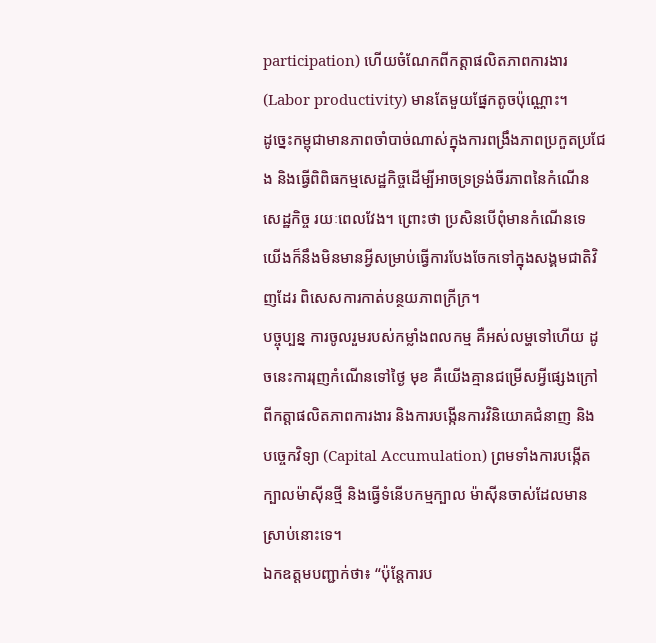participation) ហើយចំណែកពីកត្តាផលិតភាពការងារ (Labor productivity) មានតែមួយផ្នែកតូចប៉ុណ្ណោះ។
ដូច្នេះកម្ពុជាមានភាពចាំបាច់ណាស់ក្នុងការពង្រឹងភាពប្រកួតប្រជែង និងធ្វើពិពិធកម្មសេដ្ឋកិច្ចដើម្បីអាចទ្រទ្រង់ចីរភាពនៃកំណើនសេដ្ឋកិច្ច រយៈពេលវែង។ ព្រោះថា ប្រសិនបើពុំមានកំណើនទេ យើងក៏នឹងមិនមានអ្វីសម្រាប់ធ្វើការបែងចែកទៅក្នុងសង្គមជាតិវិញដែរ ពិសេសការកាត់បន្ថយភាពក្រីក្រ។
បច្ចុប្បន្ន ការចូលរួមរបស់កម្លាំងពលកម្ម គឺអស់លម្ហទៅហើយ ដូចនេះការរុញកំណើនទៅថ្ងៃ មុខ គឺយើងគ្មានជម្រើសអ្វីផ្សេងក្រៅពីកត្តាផលិតភាពការងារ និងការបង្កើនការវិនិយោគជំនាញ និង បច្ចេកវិទ្យា (Capital Accumulation) ព្រមទាំងការបង្កើតក្បាលម៉ាស៊ីនថ្មី និងធ្វើទំនើបកម្មក្បាល ម៉ាស៊ីនចាស់ដែលមានស្រាប់នោះទេ។
ឯកឧត្តមបញ្ជាក់ថា៖ “ប៉ុន្តែការប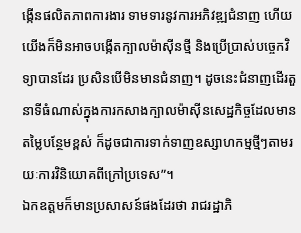ង្កើនផលិតភាពការងារ ទាមទារនូវការអភិវឌ្ឍជំនាញ ហើយយើងក៏មិនអាចបង្កើតក្បាលម៉ាស៊ីនថ្មី និងប្រើប្រាស់បច្ចេកវិទ្យាបានដែរ ប្រសិនបើមិនមានជំនាញ។ ដូចនេះជំនាញដើរតួនាទីធំណាស់ក្នុងការកសាងក្បាលម៉ាស៊ីនសេដ្ឋកិច្ចដែលមានតម្លៃបន្ថែមខ្ពស់ ក៏ដូចជាការទាក់ទាញឧស្សាហកម្មថ្មីៗតាមរយៈការវិនិយោគពីក្រៅប្រទេស”។
ឯកឧត្តមក៏មានប្រសាសន៍ផងដែរថា រាជរដ្ឋាភិ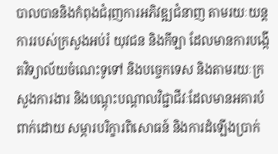បាលបាននិងកំពុងជំរុញការអភិវឌ្ឍជំនាញ តាមរយៈយន្តការរបស់ក្រសួងអប់រំ យុវជន និងកីឡា ដែលមានការបង្កើតវិទ្យាល័យចំណេះទូទៅ និងបច្ចេកទេស និងតាមរយៈក្រសួងការងារ និងបណ្តុះបណ្តាលវិជ្ជាជីវៈដែលមានអគារបំពាក់ដោយ សម្ភារបរិក្ខារពិសោធន៍ និងការដំឡើងប្រាក់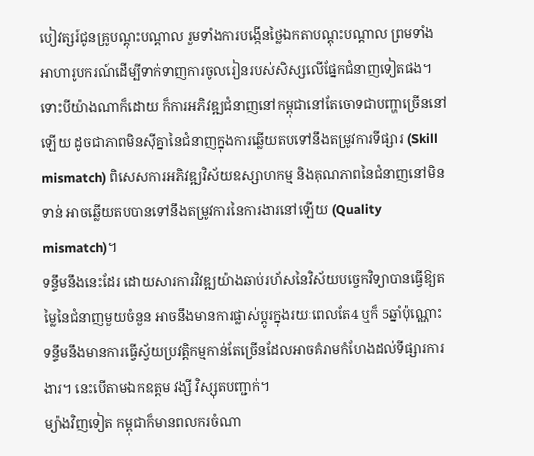បៀវត្សរ៍ជូនគ្រូបណ្តុះបណ្តាល រួមទាំងការបង្កើនថ្លៃឯកតាបណ្តុះបណ្តាល ព្រមទាំងអាហារូបករណ៍ដើម្បីទាក់ទាញការចូលរៀនរបស់សិស្សលើផ្នែកជំនាញទៀតផង។
ទោះបីយ៉ាងណាក៏ដោយ ក៏ការអភិវឌ្ឍជំនាញនៅកម្ពុជានៅតែចោទជាបញ្ហាច្រើននៅឡើយ ដូចជាភាពមិនស៊ីគ្នានៃជំនាញក្នុងការឆ្លើយតបទៅនឹងតម្រូវការទីផ្សារ (Skill mismatch) ពិសេសការអភិវឌ្ឍវិស័យឧស្សាហកម្ម និងគុណភាពនៃជំនាញនៅមិនទាន់ អាចឆ្លើយតបបានទៅនឹងតម្រូវការនៃការងារនៅឡើយ (Quality mismatch)។
ទន្ទឹមនឹងនេះដែរ ដោយសារការវិវឌ្ឍយ៉ាងឆាប់រហ័សនៃវិស័យបច្ចេកវិទ្យាបានធ្វើឱ្យតម្លៃនៃជំនាញមួយចំនួន អាចនឹងមានការផ្លាស់ប្តូរក្នុងរយៈពេលតែ4 ឬក៏ 5ឆ្នាំប៉ុណ្ណោះ ទន្ទឹមនឹងមានការធ្វើស្វ័យប្រវត្តិកម្មកាន់តែច្រើនដែលអាចគំរាមកំហែងដល់ទីផ្សារការងារ។ នេះបើតាមឯកឧត្តម វង្សី វិស្សុតបញ្ជាក់។
ម្យ៉ាងវិញទៀត កម្ពុជាក៏មានពលករចំណា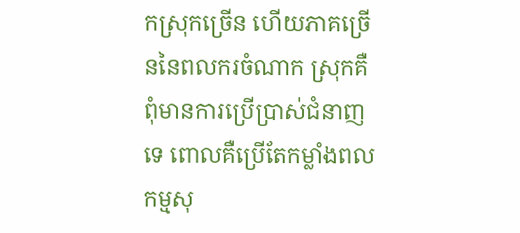កស្រុកច្រើន ហើយភាគច្រើននៃពលករចំណាក ស្រុកគឺពុំមានការប្រើប្រាស់ជំនាញទេ ពោលគឺប្រើតែកម្លាំងពលកម្មសុ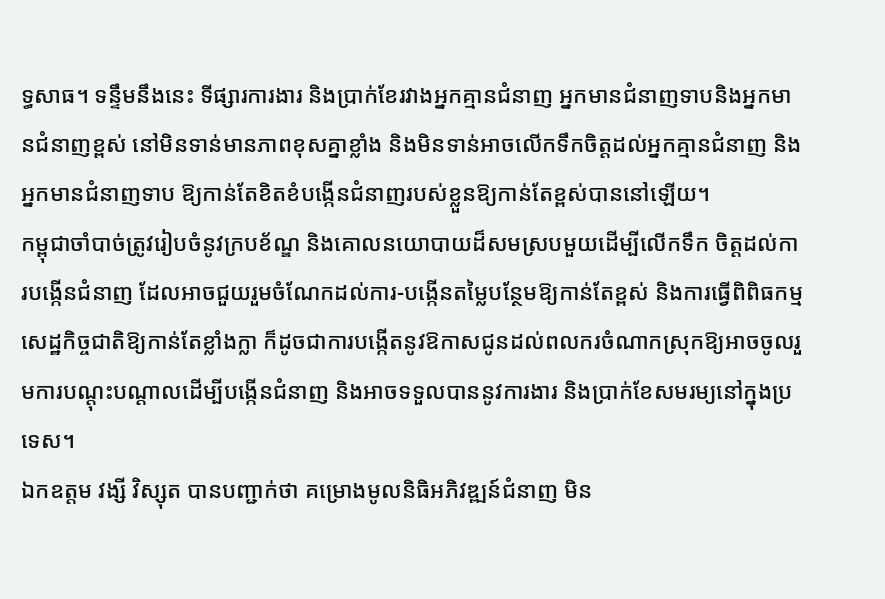ទ្ធសាធ។ ទន្ទឹមនឹងនេះ ទីផ្សារការងារ និងប្រាក់ខែរវាងអ្នកគ្មានជំនាញ អ្នកមានជំនាញទាបនិងអ្នកមានជំនាញខ្ពស់ នៅមិនទាន់មានភាពខុសគ្នាខ្លាំង និងមិនទាន់អាចលើកទឹកចិត្តដល់អ្នកគ្មានជំនាញ និងអ្នកមានជំនាញទាប ឱ្យកាន់តែខិតខំបង្កើនជំនាញរបស់ខ្លួនឱ្យកាន់តែខ្ពស់បាននៅឡើយ។
កម្ពុជាចាំបាច់ត្រូវរៀបចំនូវក្របខ័ណ្ឌ និងគោលនយោបាយដ៏សមស្របមួយដើម្បីលើកទឹក ចិត្តដល់ការបង្កើនជំនាញ ដែលអាចជួយរួមចំណែកដល់ការ-បង្កើនតម្លៃបន្ថែមឱ្យកាន់តែខ្ពស់ និងការធ្វើពិពិធកម្មសេដ្ឋកិច្ចជាតិឱ្យកាន់តែខ្លាំងក្លា ក៏ដូចជាការបង្កើតនូវឱកាសជូនដល់ពលករចំណាកស្រុកឱ្យអាចចូលរួមការបណ្តុះបណ្តាលដើម្បីបង្កើនជំនាញ និងអាចទទួលបាននូវការងារ និងប្រាក់ខែសមរម្យនៅក្នុងប្រទេស។
ឯកឧត្តម វង្សី វិស្សុត បានបញ្ជាក់ថា គម្រោងមូលនិធិអភិវឌ្ឍន៍ជំនាញ មិន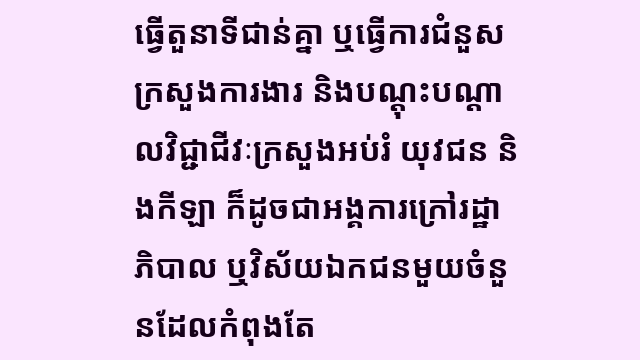ធ្វើតួនាទីជាន់គ្នា ឬធ្វើការជំនួសក្រសួងការងារ និងបណ្តុះបណ្តាលវិជ្ជាជីវៈក្រសួងអប់រំ យុវជន និងកីឡា ក៏ដូចជាអង្គការក្រៅរដ្ឋាភិបាល ឬវិស័យឯកជនមួយចំនួនដែលកំពុងតែ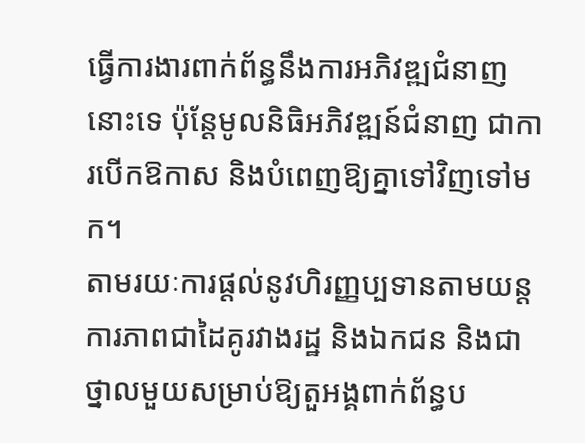ធ្វើការងារពាក់ព័ន្ធនឹងការអភិវឌ្ឍជំនាញនោះទេ ប៉ុន្តែមូលនិធិអភិវឌ្ឍន៍ជំនាញ ជាការបើកឱកាស និងបំពេញឱ្យគ្នាទៅវិញទៅមក។
តាមរយៈការផ្តល់នូវហិរញ្ញប្បទានតាមយន្តការភាពជាដៃគូរវាងរដ្ឋ និងឯកជន និងជាថ្នាលមួយសម្រាប់ឱ្យតួអង្គពាក់ព័ន្ធប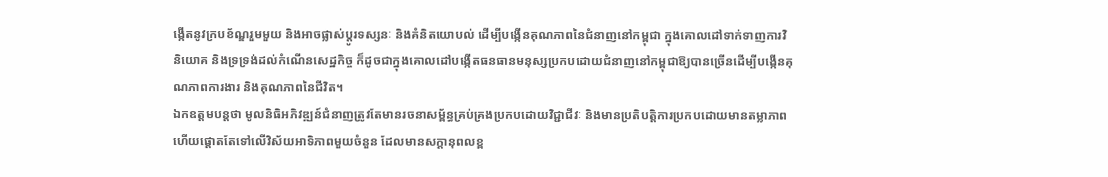ង្កើតនូវក្របខ័ណ្ឌរួមមួយ និងអាចផ្លាស់ប្តូរទស្សនៈ និងគំនិតយោបល់ ដើម្បីបង្កើនគុណភាពនៃជំនាញនៅកម្ពុជា ក្នុងគោលដៅទាក់ទាញការវិនិយោគ និងទ្រទ្រង់ដល់កំណើនសេដ្ឋកិច្ច ក៏ដូចជាក្នុងគោលដៅបង្កើតធនធានមនុស្សប្រកបដោយជំនាញនៅកម្ពុជាឱ្យបានច្រើនដើម្បីបង្កើនគុណភាពការងារ និងគុណភាពនៃជីវិត។
ឯកឧត្តមបន្តថា មូលនិធិអភិវឌ្ឍន៍ជំនាញត្រូវតែមានរចនាសម្ព័ន្ធគ្រប់គ្រងប្រកបដោយវិជ្ជាជីវៈ និងមានប្រតិបត្តិការប្រកបដោយមានតម្លាភាព ហើយផ្តោតតែទៅលើវិស័យអាទិភាពមួយចំនួន ដែលមានសក្តានុពលខ្ព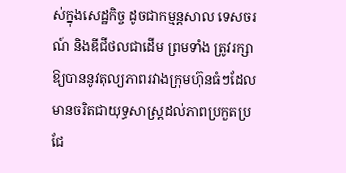ស់ក្នុងសេដ្ឋកិច្ច ដូចជាកម្មន្តសាល ទេសចរណ៍ និងឌីជីថលជាដើម ព្រមទាំង ត្រូវរក្សាឱ្យបាននូវតុល្យភាពរវាងក្រុមហ៊ុនធំៗដែលមានចរិតជាយុទ្ធសាស្ត្រដល់ភាពប្រកួតប្រជែ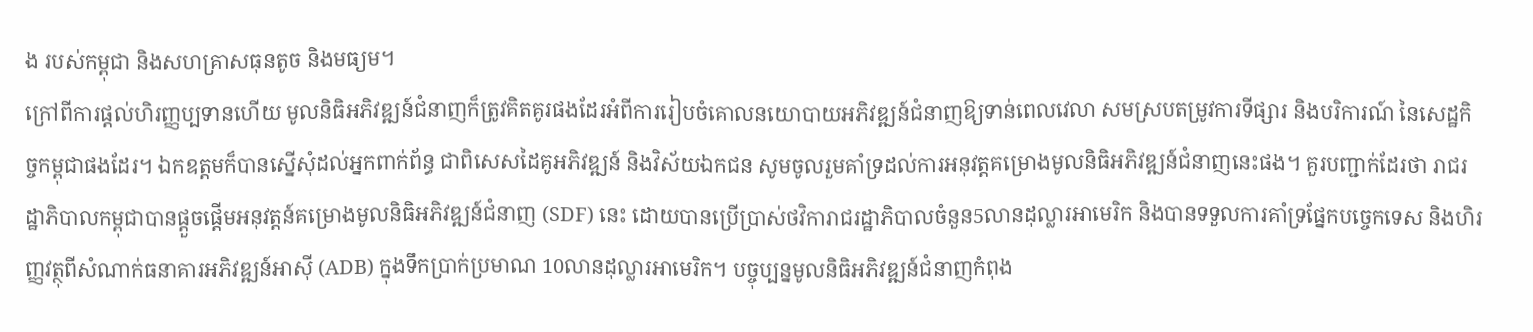ង របស់កម្ពុជា និងសហគ្រាសធុនតូច និងមធ្យម។
ក្រៅពីការផ្តល់ហិរញ្ញប្បទានហើយ មូលនិធិអភិវឌ្ឍន៍ជំនាញក៏ត្រូវគិតគូរផងដែរអំពីការរៀបចំគោលនយោបាយអភិវឌ្ឍន៍ជំនាញឱ្យទាន់ពេលវេលា សមស្របតម្រូវការទីផ្សារ និងបរិការណ៍ នៃសេដ្ឋកិច្ចកម្ពុជាផងដែរ។ ឯកឧត្តមក៏បានស្នើសុំដល់អ្នកពាក់ព័ន្ធ ជាពិសេសដៃគូអភិវឌ្ឍន៍ និងវិស័យឯកជន សូមចូលរួមគាំទ្រដល់ការអនុវត្តគម្រោងមូលនិធិអភិវឌ្ឍន៍ជំនាញនេះផង។ គួរបញ្ជាក់ដែរថា រាជរដ្ឋាភិបាលកម្ពុជាបានផ្តួចផ្តើមអនុវត្តន៍គម្រោងមូលនិធិអភិវឌ្ឍន៍ជំនាញ (SDF) នេះ ដោយបានប្រើប្រាស់ថវិការាជរដ្ឋាភិបាលចំនួន5លានដុល្លារអាមេរិក និងបានទទួលការគាំទ្រផ្នែកបច្ចេកទេស និងហិរញ្ញវត្ថុពីសំណាក់ធនាគារអភិវឌ្ឍន៍អាស៊ី (ADB) ក្នុងទឹកប្រាក់ប្រមាណ 10លានដុល្លារអាមេរិក។ បច្ចុប្បន្នមូលនិធិអភិវឌ្ឍន៍ជំនាញកំពុង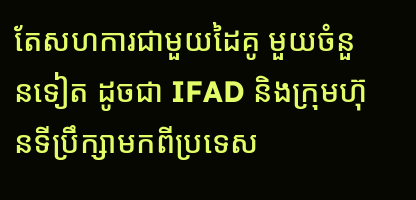តែសហការជាមួយដៃគូ មួយចំនួនទៀត ដូចជា IFAD និងក្រុមហ៊ុនទីប្រឹក្សាមកពីប្រទេស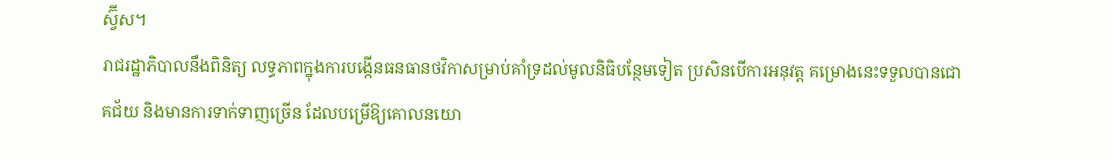ស្វ៊ីស។
រាជរដ្ឋាភិបាលនឹងពិនិត្យ លទ្ធភាពក្នុងការបង្កើនធនធានថវិកាសម្រាប់គាំទ្រដល់មូលនិធិបន្ថែមទៀត ប្រសិនបើការអនុវត្ត គម្រោងនេះទទួលបានជោគជ័យ និងមានការទាក់ទាញច្រើន ដែលបម្រើឱ្យគោលនយោ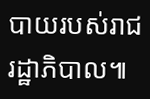បាយរបស់រាជរដ្ឋាភិបាល៕